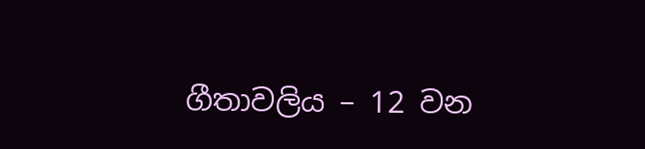ගීතාවලිය – 12 වන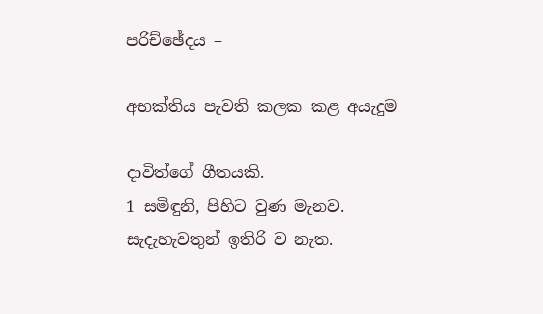පරිච්ඡේදය –

අභක්තිය පැවති කලක කළ අයැදුම

දාවිත්ගේ ගීතයකි.
1 සමිඳුනි, පිහිට වුණ මැනව.
සැදැහැවතුන් ඉතිරි ව නැත.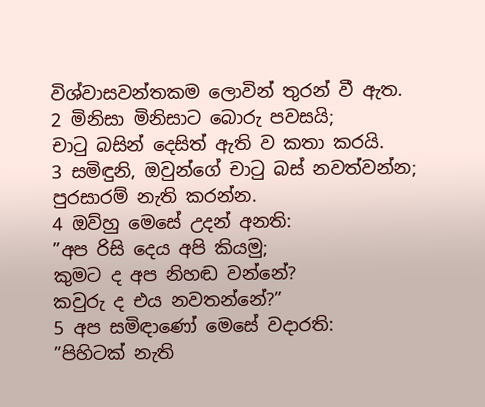විශ්වාසවන්තකම ලොවින් තුරන් වී ඇත.
2 මිනිසා මිනිසාට බොරු පවසයි;
චාටු බසින් දෙසිත් ඇති ව කතා කරයි.
3 සමිඳුනි, ඔවුන්ගේ චාටු බස් නවත්වන්න;
පුරසාරම් නැති කරන්න.
4 ඔව්හු මෙසේ උදන් අනති:
”අප රිසි දෙය අපි කියමු;
කුමට ද අප නිහඬ වන්නේ?
කවුරු ද එය නවතන්නේ?”
5 අප සමිඳාණෝ මෙසේ වදාරති:
”පිහිටක් නැති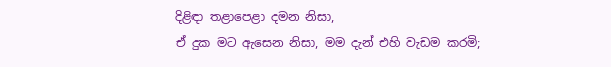දිළිඳා තළාපෙළා දමන නිසා,
ඒ දුක මට ඇසෙන නිසා, මම දැන් එහි වැඩම කරමි;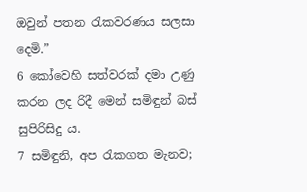ඔවුන් පතන රැකවරණය සලසා දෙමි.”
6 කෝවෙහි සත්වරක් දමා උණු කරන ලද රිදී මෙන් සමිඳුන් බස් සුපිරිසිදු ය.
7 සමිඳුනි, අප රැකගත මැනව;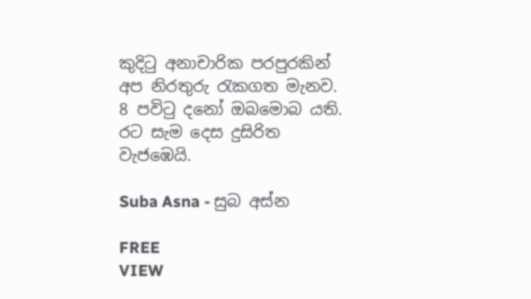කුදිටු අනාචාරික පරපුරකින් අප නිරතුරු රැකගත මැනව.
8 පවිටු දනෝ ඔබමොබ යති.
රට සැම දෙස දුසිරිත වැජඹෙයි.

Suba Asna - සුබ අස්න

FREE
VIEW